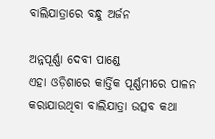ବାଲିଯାତ୍ରାରେ ବନ୍ଧୁ ଅର୍ଜନ

ଅନ୍ନପୂର୍ଣ୍ଣା ଦେବୀ ପାଣ୍ଡେ
ଏହା ଓଡ଼ିଶାରେ କାର୍ତ୍ତିକ ପୂର୍ଣ୍ଣମୀରେ ପାଳନ କରାଯାଉଥିବା ବାଲିଯାତ୍ରା ଉତ୍ସବ କଥା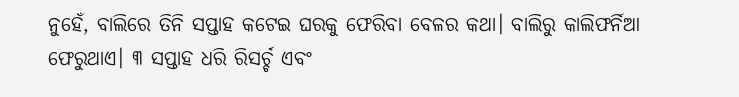ନୁହେଁ, ବାଲିରେ ତିନି ସପ୍ତାହ କଟେଇ ଘରକୁ ଫେରିବା ବେଳର କଥା। ବାଲିରୁ କାଲିଫର୍ନିଆ ଫେରୁଥାଏ। ୩ ସପ୍ତାହ ଧରି ରିସର୍ଚ୍ଚ ଏବଂ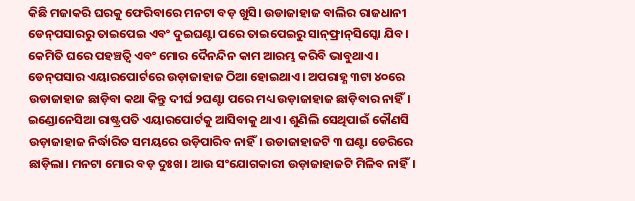କିଛି ମଜାକରି ଘରକୁ ଫେରିବାରେ ମନଟା ବଡ଼ ଖୁସି। ଉଡାଜାହାଜ ବାଲିର ରାଜଧାନୀ ଡେନ୍‌ପସାରରୁ ତାଇପେଇ ଏବଂ ଦୁଇଘଣ୍ଟା ପରେ ତାଇପେଇରୁ ସାନ୍‌ଫ୍ରାନ୍‌ସିସ୍କୋ ଯିବ। କେମିତି ଘରେ ପହଞ୍ଚତ୍ବି ଏବଂ ମୋର ଦୈନନ୍ଦିନ କାମ ଆରମ୍ଭ କରିବି ଭାବୁଥାଏ। ଡେନ୍‌ପସାର ଏୟାରପୋର୍ଟରେ ଉଡ଼ାଜାହାଜ ଠିଆ ହୋଇଥାଏ। ଅପରାହ୍ଣ ୩ଟା ୪୦ରେ ଉଡାଜାହାଜ ଛାଡ଼ିବା କଥା କିନ୍ତୁ ଦୀର୍ଘ ୨ଘଣ୍ଟା ପରେ ମଧ୍ୟ ଉଡ଼ାଜାହାଜ ଛାଡ଼ିବାର ନାହିଁ। ଇଣ୍ଡୋନେସିଆ ରାଷ୍ଟ୍ରପତି ଏୟାରପୋର୍ଟକୁ ଆସିବାକୁ ଥାଏ। ଶୁଣିଲି ସେଥିପାଇଁ କୌଣସି ଉଡ଼ାଜାହାଜ ନିର୍ଦ୍ଧାରିତ ସମୟରେ ଉଡ଼ିପାରିବ ନାହିଁ। ଉଡାଜାହାଜଟି ୩ ଘଣ୍ଟା ଡେରିରେ ଛାଡ଼ିଲା। ମନଟା ମୋର ବଡ଼ ଦୁଃଖ। ଆଉ ସଂଯୋଗକାରୀ ଉଡ଼ାଜାହାଜଟି ମିଳିବ ନାହିଁ।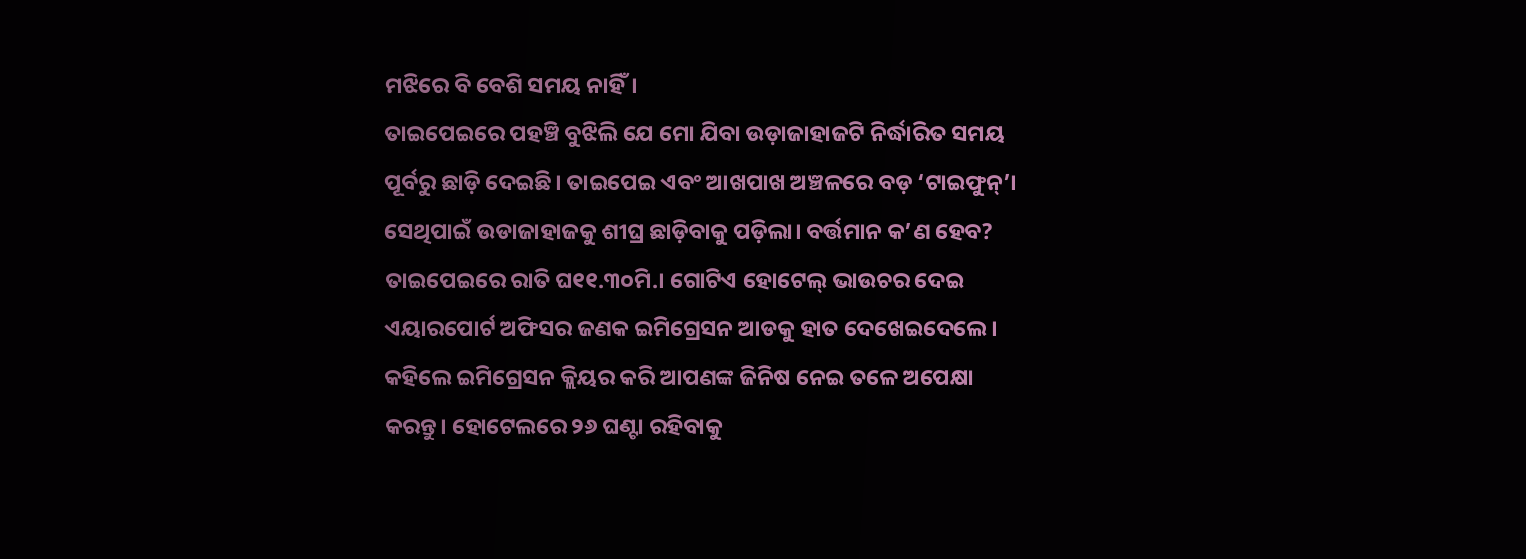ମଝିରେ ବି ବେଶି ସମୟ ନାହିଁ।
ତାଇପେଇରେ ପହଞ୍ଚି ବୁଝିଲି ଯେ ମୋ ଯିବା ଉଡ଼ାଜାହାଜଟି ନିର୍ଦ୍ଧାରିତ ସମୟ ପୂର୍ବରୁ ଛାଡ଼ି ଦେଇଛି। ତାଇପେଇ ଏବଂ ଆଖପାଖ ଅଞ୍ଚଳରେ ବଡ଼ ‘ଟାଇଫୁନ୍‌’। ସେଥିପାଇଁ ଉଡାଜାହାଜକୁ ଶୀଘ୍ର ଛାଡ଼ିବାକୁ ପଡ଼ିଲା। ବର୍ତ୍ତମାନ କ’ଣ ହେବ? ତାଇପେଇରେ ରାତି ଘ୧୧.୩୦ମି.। ଗୋଟିଏ ହୋଟେଲ୍‌ ଭାଉଚର ଦେଇ ଏୟାରପୋର୍ଟ ଅଫିସର ଜଣକ ଇମିଗ୍ରେସନ ଆଡକୁ ହାତ ଦେଖେଇଦେଲେ। କହିଲେ ଇମିଗ୍ରେସନ କ୍ଲିୟର କରି ଆପଣଙ୍କ ଜିନିଷ ନେଇ ତଳେ ଅପେକ୍ଷା କରନ୍ତୁ। ହୋଟେଲରେ ୨୬ ଘଣ୍ଟା ରହିବାକୁ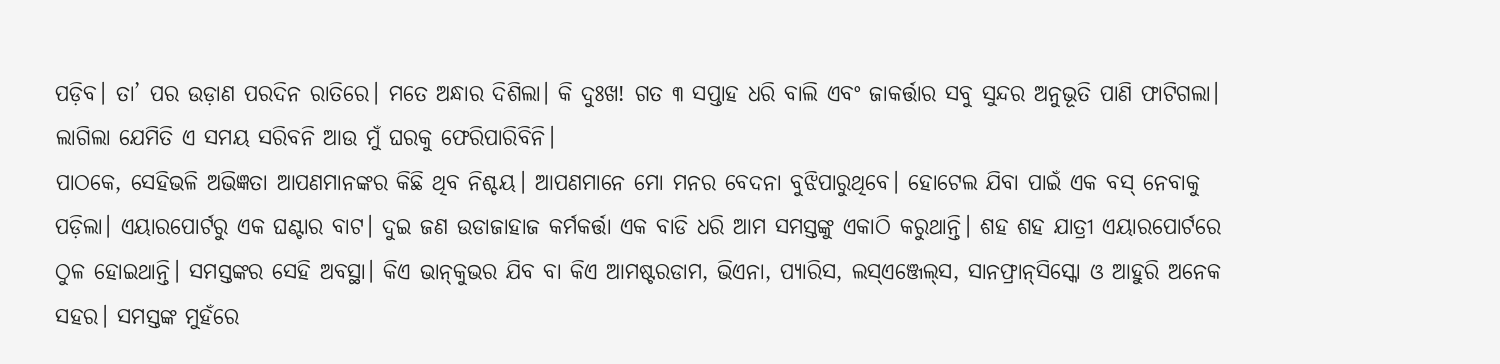ପଡ଼ିବ। ତା’ ପର ଉଡ଼ାଣ ପରଦିନ ରାତିରେ। ମତେ ଅନ୍ଧାର ଦିଶିଲା। କି ଦୁଃଖ! ଗତ ୩ ସପ୍ତାହ ଧରି ବାଲି ଏବଂ ଜାକର୍ତ୍ତାର ସବୁ ସୁନ୍ଦର ଅନୁଭୂତି ପାଣି ଫାଟିଗଲା। ଲାଗିଲା ଯେମିତି ଏ ସମୟ ସରିବନି ଆଉ ମୁଁ ଘରକୁ ଫେରିପାରିବିନି।
ପାଠକେ, ସେହିଭଳି ଅଭିଜ୍ଞତା ଆପଣମାନଙ୍କର କିଛି ଥିବ ନିଶ୍ଚୟ। ଆପଣମାନେ ମୋ ମନର ବେଦନା ବୁଝିପାରୁଥିବେ। ହୋଟେଲ ଯିବା ପାଇଁ ଏକ ବସ୍‌ ନେବାକୁ ପଡ଼ିଲା। ଏୟାରପୋର୍ଟରୁ ଏକ ଘଣ୍ଟାର ବାଟ। ଦୁଇ ଜଣ ଉଡାଜାହାଜ କର୍ମକର୍ତ୍ତା ଏକ ବାଡି ଧରି ଆମ ସମସ୍ତଙ୍କୁ ଏକାଠି କରୁଥାନ୍ତି। ଶହ ଶହ ଯାତ୍ରୀ ଏୟାରପୋର୍ଟରେ ଠୁଳ ହୋଇଥାନ୍ତି। ସମସ୍ତଙ୍କର ସେହି ଅବସ୍ଥା। କିଏ ଭାନ୍‌କୁଭର ଯିବ ବା କିଏ ଆମଷ୍ଟରଡାମ, ଭିଏନା, ପ୍ୟାରିସ, ଲସ୍‌ଏଞ୍ଜେଲ୍‌ସ, ସାନଫ୍ରାନ୍‌ସିସ୍କୋ ଓ ଆହୁରି ଅନେକ ସହର। ସମସ୍ତଙ୍କ ମୁହଁରେ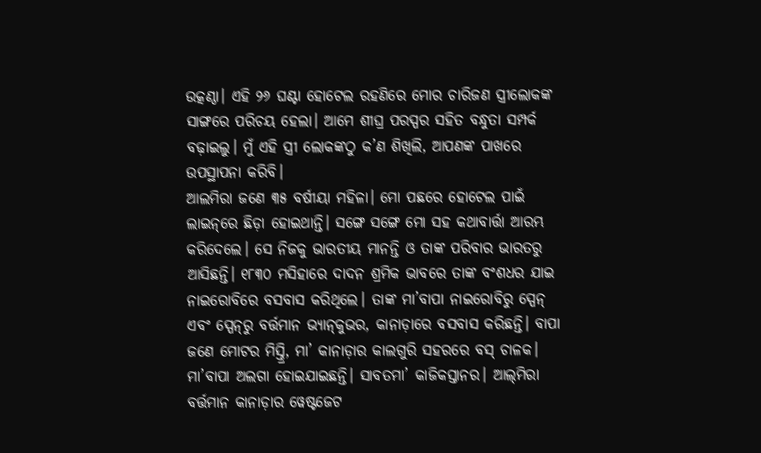ଉତ୍କଣ୍ଠା। ଏହି ୨୬ ଘଣ୍ଟା ହୋଟେଲ ରହଣିରେ ମୋର ଚାରିଜଣ ସ୍ତ୍ରୀଲୋକଙ୍କ ସାଙ୍ଗରେ ପରିଚୟ ହେଲା। ଆମେ ଶୀଘ୍ର ପରସ୍ପର ସହିତ ବନ୍ଧୁତା ସମ୍ପର୍କ ବଢ଼ାଇଲୁ। ମୁଁ ଏହି ସ୍ତ୍ରୀ ଲୋକଙ୍କଠୁ କ’ଣ ଶିଖିଲି, ଆପଣଙ୍କ ପାଖରେ ଉପସ୍ଥାପନା କରିବି।
ଆଲମିରା ଜଣେ ୩୫ ବର୍ଷୀୟା ମହିଳା। ମୋ ପଛରେ ହୋଟେଲ ପାଇଁ ଲାଇନ୍‌ରେ ଛିଡ଼ା ହୋଇଥାନ୍ତି। ସଙ୍ଗେ ସଙ୍ଗେ ମୋ ସହ କଥାବାର୍ତ୍ତା ଆରମ୍ଭ କରିଦେଲେ। ସେ ନିଜକୁ ଭାରତୀୟ ମାନନ୍ତି ଓ ତାଙ୍କ ପରିବାର ଭାରତରୁ ଆସିଛନ୍ତି। ୧୮୩୦ ମସିହାରେ ଦାଦନ ଶ୍ରମିକ ଭାବରେ ତାଙ୍କ ବଂଶଧର ଯାଇ ନାଇରୋବିରେ ବସବାସ କରିଥିଲେ। ତାଙ୍କ ମା’ବାପା ନାଇରୋବିରୁ ସ୍ପେନ୍‌ ଏବଂ ସ୍ପେନ୍‌ରୁ ବର୍ତ୍ତମାନ ଭ୍ୟାନ୍‌କୁଭର, କାନାଡ଼ାରେ ବସବାସ କରିଛନ୍ତି। ବାପା ଜଣେ ମୋଟର ମିସ୍ତ୍ରି, ମା’ କାନାଡ଼ାର କାଲଗୁରି ସହରରେ ବସ୍‌ ଚାଳକ। ମା’ବାପା ଅଲଗା ହୋଇଯାଇଛନ୍ତି। ସାବତମା’ କାଜିକସ୍ତାନର। ଆଲ୍‌ମିରା ବର୍ତ୍ତମାନ କାନାଡ଼ାର ୱେଷ୍ଟଜେଟ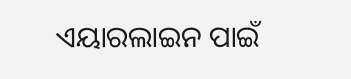ଏୟାରଲାଇନ ପାଇଁ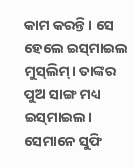କାମ କରନ୍ତି। ସେ ହେଲେ ଇସ୍‌ମାଇଲ ମୁସ୍‌ଲିମ୍‌। ତାଙ୍କର ପୁଅ ସାଙ୍ଗ ମଧ୍ୟ ଇସ୍‌ମାଇଲ। ସେମାନେ ସୁଫି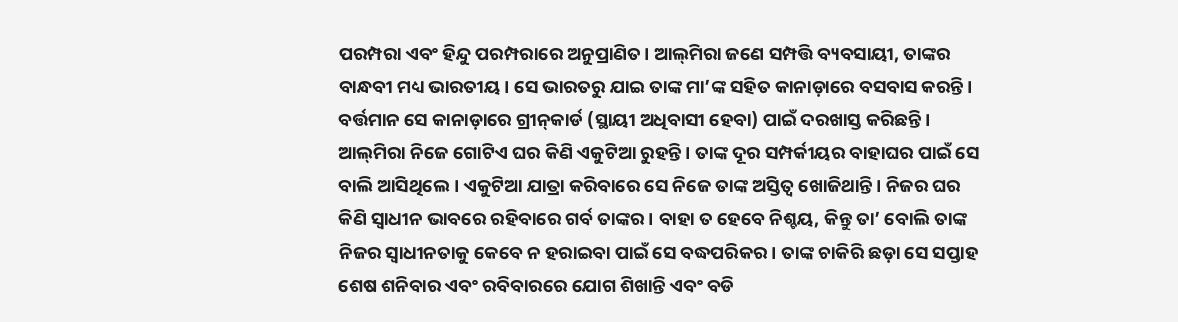ପରମ୍ପରା ଏବଂ ହିନ୍ଦୁ ପରମ୍ପରାରେ ଅନୁପ୍ରାଣିତ। ଆଲ୍‌ମିରା ଜଣେ ସମ୍ପତ୍ତି ବ୍ୟବସାୟୀ, ତାଙ୍କର ବାନ୍ଧବୀ ମଧ୍ୟ ଭାରତୀୟ। ସେ ଭାରତରୁ ଯାଇ ତାଙ୍କ ମା’ଙ୍କ ସହିତ କାନାଡ଼ାରେ ବସବାସ କରନ୍ତି। ବର୍ତ୍ତମାନ ସେ କାନାଡ଼ାରେ ଗ୍ରୀନ୍‌କାର୍ଡ (ସ୍ଥାୟୀ ଅଧିବାସୀ ହେବା) ପାଇଁ ଦରଖାସ୍ତ କରିଛନ୍ତି। ଆଲ୍‌ମିରା ନିଜେ ଗୋଟିଏ ଘର କିଣି ଏକୁଟିଆ ରୁହନ୍ତି। ତାଙ୍କ ଦୂର ସମ୍ପର୍କୀୟର ବାହାଘର ପାଇଁ ସେ ବାଲି ଆସିଥିଲେ। ଏକୁଟିଆ ଯାତ୍ରା କରିବାରେ ସେ ନିଜେ ତାଙ୍କ ଅସ୍ତିତ୍ୱ ଖୋଜିଥାନ୍ତି। ନିଜର ଘର କିଣି ସ୍ବାଧୀନ ଭାବରେ ରହିବାରେ ଗର୍ବ ତାଙ୍କର। ବାହା ତ ହେବେ ନିଶ୍ଚୟ, କିନ୍ତୁ ତା’ ବୋଲି ତାଙ୍କ ନିଜର ସ୍ବାଧୀନତାକୁ କେବେ ନ ହରାଇବା ପାଇଁ ସେ ବଦ୍ଧପରିକର। ତାଙ୍କ ଚାକିରି ଛଡ଼ା ସେ ସପ୍ତାହ ଶେଷ ଶନିବାର ଏବଂ ରବିବାରରେ ଯୋଗ ଶିଖାନ୍ତି ଏବଂ ବଡି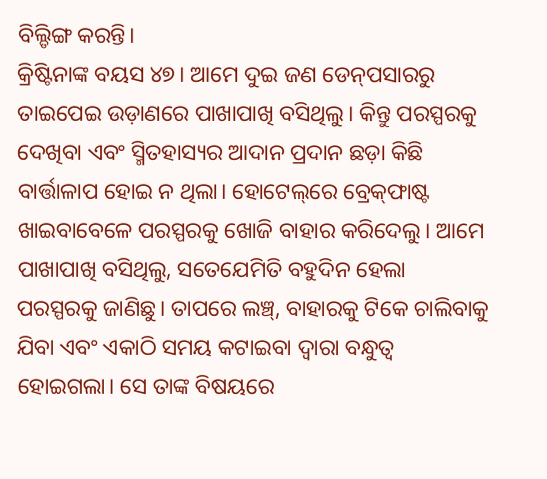ବିଲ୍ଡିଙ୍ଗ କରନ୍ତି।
କ୍ରିଷ୍ଟିନାଙ୍କ ବୟସ ୪୭। ଆମେ ଦୁଇ ଜଣ ଡେନ୍‌ପସାରରୁ ତାଇପେଇ ଉଡ଼ାଣରେ ପାଖାପାଖି ବସିଥିଲୁ। କିନ୍ତୁ ପରସ୍ପରକୁ ଦେଖିବା ଏବଂ ସ୍ମିତହାସ୍ୟର ଆଦାନ ପ୍ରଦାନ ଛଡ଼ା କିଛି ବାର୍ତ୍ତାଳାପ ହୋଇ ନ ଥିଲା। ହୋଟେଲ୍‌ରେ ବ୍ରେକ୍‌ଫାଷ୍ଟ ଖାଇବାବେଳେ ପରସ୍ପରକୁ ଖୋଜି ବାହାର କରିଦେଲୁ। ଆମେ ପାଖାପାଖି ବସିଥିଲୁ, ସତେଯେମିତି ବହୁଦିନ ହେଲା ପରସ୍ପରକୁ ଜାଣିଛୁ। ତାପରେ ଲଞ୍ଚ୍‌, ବାହାରକୁ ଟିକେ ଚାଲିବାକୁ ଯିବା ଏବଂ ଏକାଠି ସମୟ କଟାଇବା ଦ୍ୱାରା ବନ୍ଧୁତ୍ୱ ହୋଇଗଲା। ସେ ତାଙ୍କ ବିଷୟରେ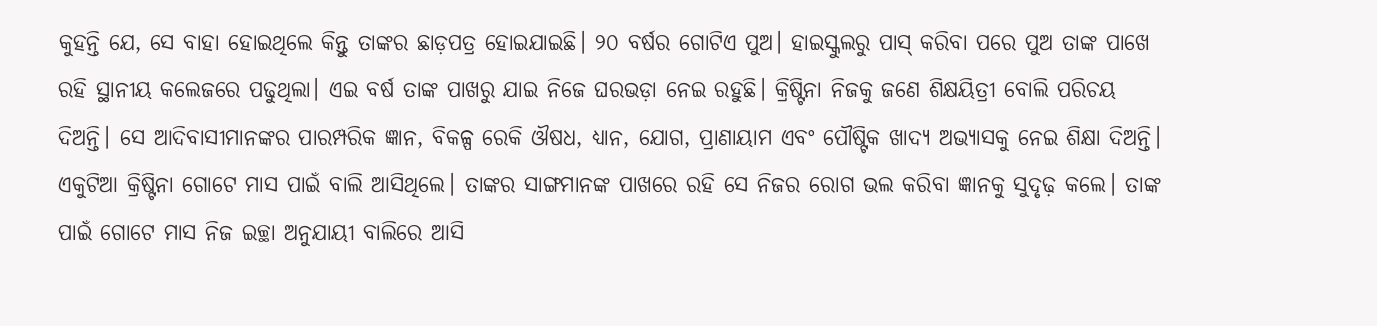କୁହନ୍ତି ଯେ, ସେ ବାହା ହୋଇଥିଲେ କିନ୍ତୁ ତାଙ୍କର ଛାଡ଼ପତ୍ର ହୋଇଯାଇଛି। ୨୦ ବର୍ଷର ଗୋଟିଏ ପୁଅ। ହାଇସ୍କୁଲରୁ ପାସ୍‌ କରିବା ପରେ ପୁଅ ତାଙ୍କ ପାଖେ ରହି ସ୍ଥାନୀୟ କଲେଜରେ ପଢୁଥିଲା। ଏଇ ବର୍ଷ ତାଙ୍କ ପାଖରୁ ଯାଇ ନିଜେ ଘରଭଡ଼ା ନେଇ ରହୁଛି। କ୍ରିଷ୍ଟିନା ନିଜକୁ ଜଣେ ଶିକ୍ଷୟିତ୍ରୀ ବୋଲି ପରିଚୟ ଦିଅନ୍ତି। ସେ ଆଦିବାସୀମାନଙ୍କର ପାରମ୍ପରିକ ଜ୍ଞାନ, ବିକଳ୍ପ ରେକି ଔଷଧ, ଧ୍ୟାନ, ଯୋଗ, ପ୍ରାଣାୟାମ ଏବଂ ପୌଷ୍ଟିକ ଖାଦ୍ୟ ଅଭ୍ୟାସକୁ ନେଇ ଶିକ୍ଷା ଦିଅନ୍ତି। ଏକୁଟିଆ କ୍ରିଷ୍ଟିନା ଗୋଟେ ମାସ ପାଇଁ ବାଲି ଆସିଥିଲେ। ତାଙ୍କର ସାଙ୍ଗମାନଙ୍କ ପାଖରେ ରହି ସେ ନିଜର ରୋଗ ଭଲ କରିବା ଜ୍ଞାନକୁ ସୁଦୃଢ଼ କଲେ। ତାଙ୍କ ପାଇଁ ଗୋଟେ ମାସ ନିଜ ଇଚ୍ଛା ଅନୁଯାୟୀ ବାଲିରେ ଆସି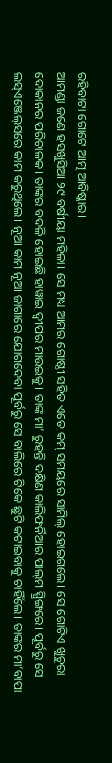ରହିବାଟା ଗୋଟେ ଆତ୍ମ ଆବିଷ୍କାର।
ଆମଣ୍ଡା ଜଣେ ହସଖୁସିଆ ୨୯ ବର୍ଷୀୟା ମହିଳା। ସେ ମଧ୍ୟ ଆମର ଗୋଷ୍ଠୀ ସହିତ ଏତେ କମ୍‌ ସମୟରେ ସାମିଲ୍‌ ହୋଇଗଲେ। ସେ ଗୋଟିଏ ଖୁଚୁରା ଦୋକାନର ପରିଚାଳକ। ତାଙ୍କର ବଦଳି ହୋଇଛି ହାୱାଇ ଦ୍ୱୀପର ମାଉଇକୁ। ତାଙ୍କ ମା’ ରୁହନ୍ତି ଦକ୍ଷିଣ କାଲିଫର୍ନିଆର ପାଲ୍‌ମ ସ୍ପ୍ରିଙ୍ଗରେ। ପୂର୍ବରୁ ସେ ଲସ୍‌ଏଞ୍ଜେଲ୍‌ସରେ କାମ କରୁଥିଲେ। ନୂଆ କାମ ନୂଆ ଜାଗାରେ ଯୋଗଦେବା ପୂର୍ବରୁ ସେ ବାଲିରେ ଟିକେ ଛୁଟି କଟାଇବାକୁ ଚାହିଁଲେ। ତାଙ୍କର ମା’ବାପା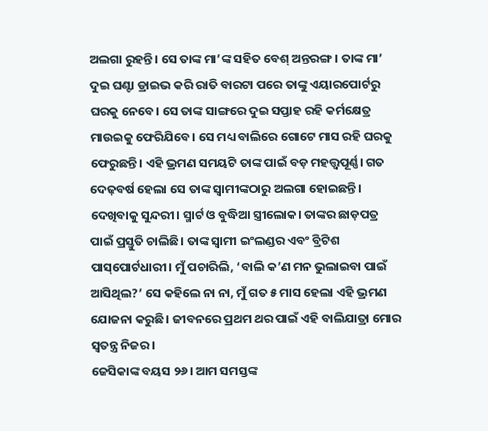ଅଲଗା ରୁହନ୍ତି। ସେ ତାଙ୍କ ମା’ଙ୍କ ସହିତ ବେଶ୍‌ ଅନ୍ତରଙ୍ଗ। ତାଙ୍କ ମା’ ଦୁଇ ଘଣ୍ଟା ଡ୍ରାଇଭ କରି ରାତି ବାରଟା ପରେ ତାଙ୍କୁ ଏୟାରପୋର୍ଟରୁ ଘରକୁ ନେବେ। ସେ ତାଙ୍କ ସାଙ୍ଗରେ ଦୁଇ ସପ୍ତାହ ରହି କର୍ମକ୍ଷେତ୍ର ମାଉଇକୁ ଫେରିଯିବେ। ସେ ମଧ୍ୟ ବାଲିରେ ଗୋଟେ ମାସ ରହି ଘରକୁ ଫେରୁଛନ୍ତି। ଏହି ଭ୍ରମଣ ସମୟଟି ତାଙ୍କ ପାଇଁ ବଡ଼ ମହତ୍ତ୍ୱପୂର୍ଣ୍ଣ। ଗତ ଦେଢ଼ବର୍ଷ ହେଲା ସେ ତାଙ୍କ ସ୍ବାମୀଙ୍କଠାରୁ ଅଲଗା ହୋଇଛନ୍ତି। ଦେଖିବାକୁ ସୁନ୍ଦରୀ। ସ୍ମାର୍ଟ ଓ ବୁଦ୍ଧିଆ ସ୍ତ୍ରୀଲୋକ। ତାଙ୍କର ଛାଡ଼ପତ୍ର ପାଇଁ ପ୍ରସ୍ତୁତି ଚାଲିଛି। ତାଙ୍କ ସ୍ବାମୀ ଇଂଲଣ୍ଡର ଏବଂ ବ୍ରିଟିଶ ପାସ୍‌ପୋର୍ଟଧାରୀ। ମୁଁ ପଚାରିଲି, ‘ବାଲି କ’ଣ ମନ ଭୁଲାଇବା ପାଇଁ ଆସିଥିଲ?’ ସେ କହିଲେ ନା ନା, ମୁଁ ଗତ ୫ ମାସ ହେଲା ଏହି ଭ୍ରମଣ ଯୋଜନା କରୁଛି। ଜୀବନରେ ପ୍ରଥମ ଥର ପାଇଁ ଏହି ବାଲିଯାତ୍ରା ମୋର ସ୍ବତନ୍ତ୍ର ନିଜର।
ଜେସିକାଙ୍କ ବୟସ ୨୬। ଆମ ସମସ୍ତଙ୍କ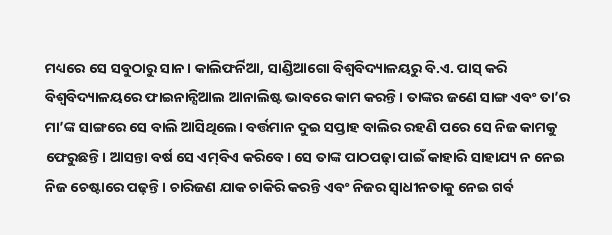ମଧ୍ୟରେ ସେ ସବୁଠାରୁ ସାନ। କାଲିଫର୍ନିଆ, ସାଣ୍ଡିଆଗୋ ବିଶ୍ୱବିଦ୍ୟାଳୟରୁ ବି.ଏ. ପାସ୍‌ କରି ବିଶ୍ୱବିଦ୍ୟାଳୟରେ ଫାଇନାନ୍ସିଆଲ ଆନାଲିଷ୍ଟ ଭାବରେ କାମ କରନ୍ତି। ତାଙ୍କର ଜଣେ ସାଙ୍ଗ ଏବଂ ତା’ର ମା’ଙ୍କ ସାଙ୍ଗରେ ସେ ବାଲି ଆସିଥିଲେ। ବର୍ତ୍ତମାନ ଦୁଇ ସପ୍ତାହ ବାଲିର ରହଣି ପରେ ସେ ନିଜ କାମକୁ ଫେରୁଛନ୍ତି। ଆସନ୍ତା ବର୍ଷ ସେ ଏମ୍‌ବିଏ କରିବେ। ସେ ତାଙ୍କ ପାଠପଢ଼ା ପାଇଁ କାହାରି ସାହାଯ୍ୟ ନ ନେଇ ନିଜ ଚେଷ୍ଟାରେ ପଢ଼ନ୍ତି। ଚାରିଜଣ ଯାକ ଚାକିରି କରନ୍ତି ଏବଂ ନିଜର ସ୍ବାଧୀନତାକୁ ନେଇ ଗର୍ବ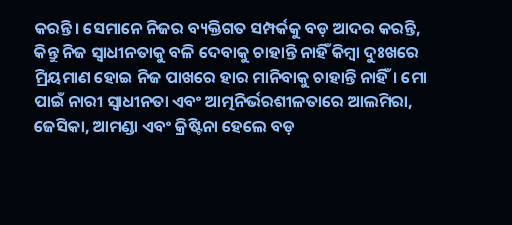କରନ୍ତି। ସେମାନେ ନିଜର ବ୍ୟକ୍ତିଗତ ସମ୍ପର୍କକୁ ବଡ଼ ଆଦର କରନ୍ତି, କିନ୍ତୁ ନିଜ ସ୍ବାଧୀନତାକୁ ବଳି ଦେବାକୁ ଚାହାନ୍ତି ନାହିଁ କିମ୍ବା ଦୁଃଖରେ ମ୍ରିୟମାଣ ହୋଇ ନିଜ ପାଖରେ ହାର ମାନିବାକୁ ଚାହାନ୍ତି ନାହିଁ। ମୋ ପାଇଁ ନାରୀ ସ୍ବାଧୀନତା ଏବଂ ଆତ୍ମନିର୍ଭରଶୀଳତାରେ ଆଲମିରା, ଜେସିକା, ଆମଣ୍ଡା ଏବଂ କ୍ରିଷ୍ଟିନା ହେଲେ ବଡ଼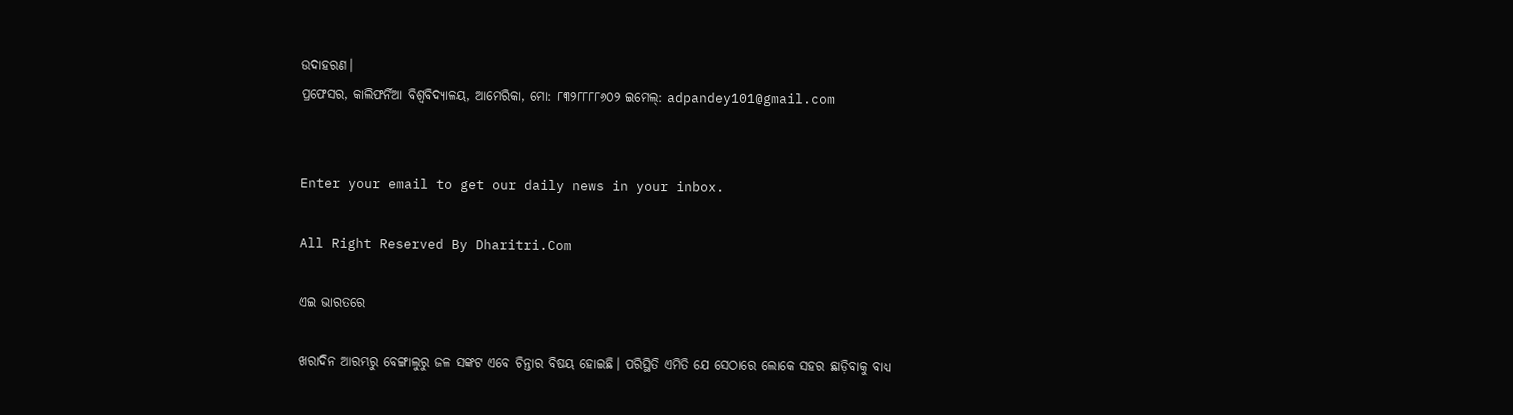ଉଦାହରଣ।
ପ୍ରଫେସର, କାଲିଫର୍ନିଆ ବିଶ୍ୱବିଦ୍ୟାଳୟ, ଆମେରିକା, ମୋ: ୮୩୨୮୮୮୮୬୦୨ ଇମେଲ୍‌: adpandey101@gmail.com


Enter your email to get our daily news in your inbox.

All Right Reserved By Dharitri.Com

ଏଇ ଭାରତରେ

ଖରାଦିନ ଆରମ୍ଭରୁ ବେଙ୍ଗାଲୁରୁ ଜଳ ସଙ୍କଟ ଏବେ ଚିନ୍ତାର ବିଷୟ ହୋଇଛି। ପରିସ୍ଥିତି ଏମିତି ଯେ ସେଠାରେ ଲୋକେ ସହର ଛାଡ଼ିବାକୁ ବାଧ୍ୟ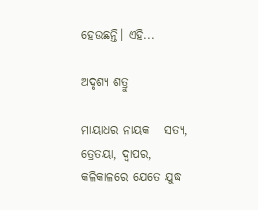ହେଉଛନ୍ତି। ଏହି...

ଅଦୃଶ୍ୟ ଶତ୍ରୁ

ମାୟାଧର ନାୟକ   ସତ୍ୟ, ତ୍ରେତୟା, ଦ୍ୱାପର, କଳିକାଳରେ ଯେତେ ଯୁଦ୍ଧ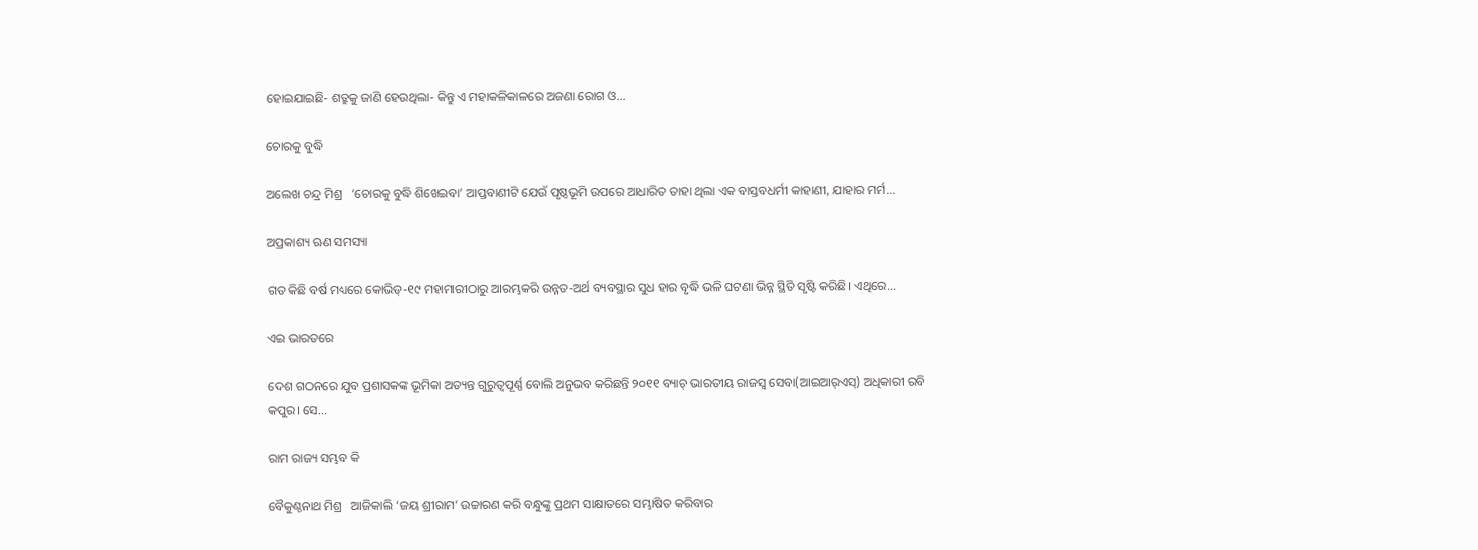ହୋଇଯାଇଛି- ଶତ୍ରୁକୁ ଜାଣି ହେଉଥିଲା- କିନ୍ତୁ ଏ ମହାକଳିକାଳରେ ଅଜଣା ରୋଗ ଓ...

ଚୋରକୁ ବୁଦ୍ଧି

ଅଲେଖ ଚନ୍ଦ୍ର ମିଶ୍ର   ‘ଚୋରକୁ ବୁଦ୍ଧି ଶିଖେଇବା’ ଆପ୍ତବାଣୀଟି ଯେଉଁ ପୃଷ୍ଠଭୂମି ଉପରେ ଆଧାରିତ ତାହା ଥିଲା ଏକ ବାସ୍ତବଧର୍ମୀ କାହାଣୀ, ଯାହାର ମର୍ମ...

ଅପ୍ରକାଶ୍ୟ ଋଣ ସମସ୍ୟା

ଗତ କିଛି ବର୍ଷ ମଧ୍ୟରେ କୋଭିଡ୍‌-୧୯ ମହାମାରୀଠାରୁ ଆରମ୍ଭକରି ଉନ୍ନତ-ଅର୍ଥ ବ୍ୟବସ୍ଥାର ସୁଧ ହାର ବୃଦ୍ଧି ଭଳି ଘଟଣା ଭିନ୍ନ ସ୍ଥିତି ସୃଷ୍ଟି କରିଛି। ଏଥିରେ...

ଏଇ ଭାରତରେ

ଦେଶ ଗଠନରେ ଯୁବ ପ୍ରଶାସକଙ୍କ ଭୂମିକା ଅତ୍ୟନ୍ତ ଗୁରୁତ୍ୱପୂର୍ଣ୍ଣ ବୋଲି ଅନୁଭବ କରିଛନ୍ତି ୨୦୧୧ ବ୍ୟାଚ୍‌ ଭାରତୀୟ ରାଜସ୍ବ ସେବା(ଆଇଆର୍‌ଏସ୍‌) ଅଧିକାରୀ ରବି କପୁର। ସେ...

ରାମ ରାଜ୍ୟ ସମ୍ଭବ କି

ବୈକୁଣ୍ଠନାଥ ମିଶ୍ର   ଆଜିକାଲି ‘ଜୟ ଶ୍ରୀରାମ’ ଉଚ୍ଚାରଣ କରି ବନ୍ଧୁଙ୍କୁ ପ୍ରଥମ ସାକ୍ଷାତରେ ସମ୍ଭାଷିତ କରିବାର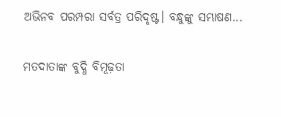ଅଭିନବ ପରମ୍ପରା ସର୍ବତ୍ର ପରିଦୃଷ୍ଟ। ବନ୍ଧୁଙ୍କୁ ସମ୍ଭାଷଣ...

ମତଦାତାଙ୍କ ବୁଦ୍ଧି ବିମୂଢ଼ତା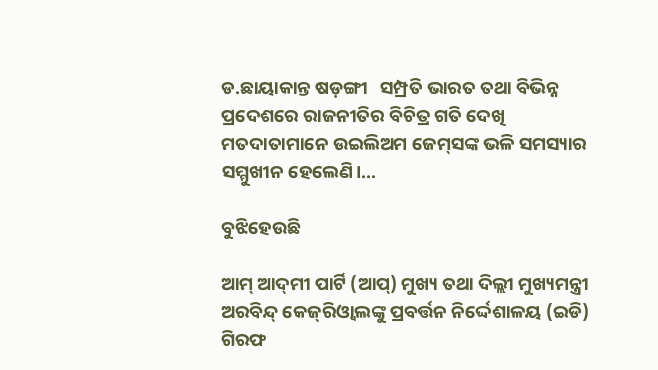ଡ.ଛାୟାକାନ୍ତ ଷଡ଼ଙ୍ଗୀ   ସମ୍ପ୍ରତି ଭାରତ ତଥା ବିଭିନ୍ନ ପ୍ରଦେଶରେ ରାଜନୀତିର ବିଚିତ୍ର ଗତି ଦେଖି ମତଦାତାମାନେ ଉଇଲିଅମ ଜେମ୍‌ସଙ୍କ ଭଳି ସମସ୍ୟାର ସମ୍ମୁଖୀନ ହେଲେଣି।...

ବୁଝିହେଉଛି

ଆମ୍‌ ଆଦ୍‌ମୀ ପାର୍ଟି (ଆପ୍‌) ମୁଖ୍ୟ ତଥା ଦିଲ୍ଲୀ ମୁଖ୍ୟମନ୍ତ୍ରୀ ଅରବିନ୍ଦ୍‌ କେଜ୍‌ରିଓ୍ବାଲଙ୍କୁ ପ୍ରବର୍ତ୍ତନ ନିର୍ଦ୍ଦେଶାଳୟ (ଇଡି) ଗିରଫ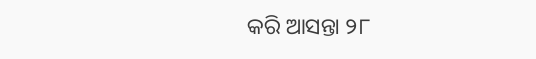କରି ଆସନ୍ତା ୨୮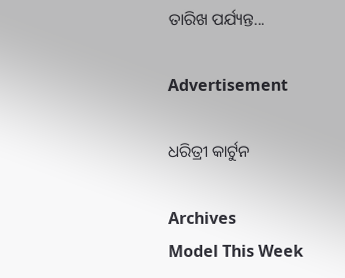ତାରିଖ ପର୍ଯ୍ୟନ୍ତ...

Advertisement

ଧରିତ୍ରୀ କାର୍ଟୁନ

Archives
Model This Week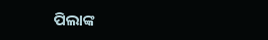ପିଲାଙ୍କ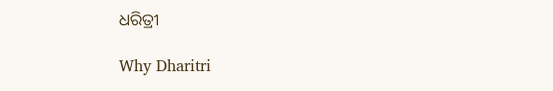ଧରିତ୍ରୀ

Why Dharitri